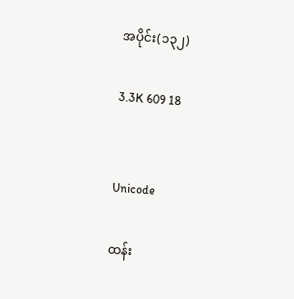အပိုင်း(၁၃၂)

3.3K 609 18


Unicode

ထန်း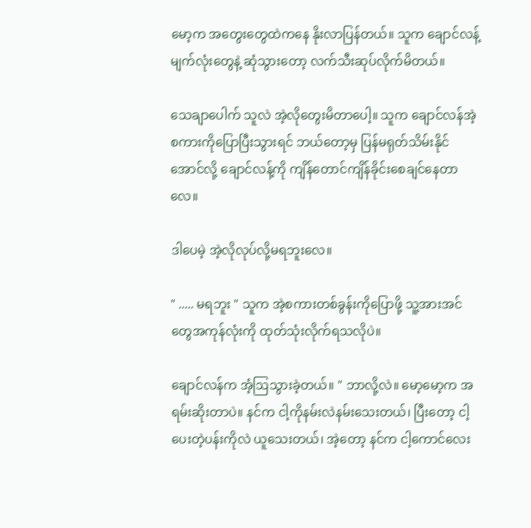မော့က အတွေးတွေထဲကနေ နိုးလာပြန်တယ်။ သူက ချောင်လန့်မျက်လုံးတွေနဲ့ ဆုံသွားတော့ လက်သီးဆုပ်လိုက်မိတယ်။

သေချာပေါက် သူလဲ အဲ့လိုတွေးမိတာပေါ့။ သူက ချောင်လန်အဲ့စကားကိုပြောပြီးသွားရင် ဘယ်တော့မှ ပြန်မရုတ်သိမ်းနိုင်အောင်လို့ ချောင်လန့်ကို ကျိန်တောင်ကျိန်ခိုင်းစေချင်နေတာလေ။

ဒါပေမဲ့ အဲ့လိုလုပ်လို့မရဘူးလေ။

" ..... မရဘူး " သူက အဲ့စကားတစ်ခွန်းကိုပြောဖို့ သူ့အားအင်တွေအကုန်လုံးကို ထုတ်သုံးလိုက်ရသလိုပဲ။

ချောင်လန်က အံ့ဩသွားခဲ့တယ်။ " ဘာလို့လဲ။ မော့မော့က အရမ်းဆိုးတာပဲ။ နင်က ငါ့ကိုနမ်းလဲနမ်းသေးတယ်၊ ပြီးတော့ ငါ့ပေးတဲ့ပန်းကိုလဲ ယူသေးတယ်၊ အဲ့တော့ နင်က ငါ့ကောင်လေး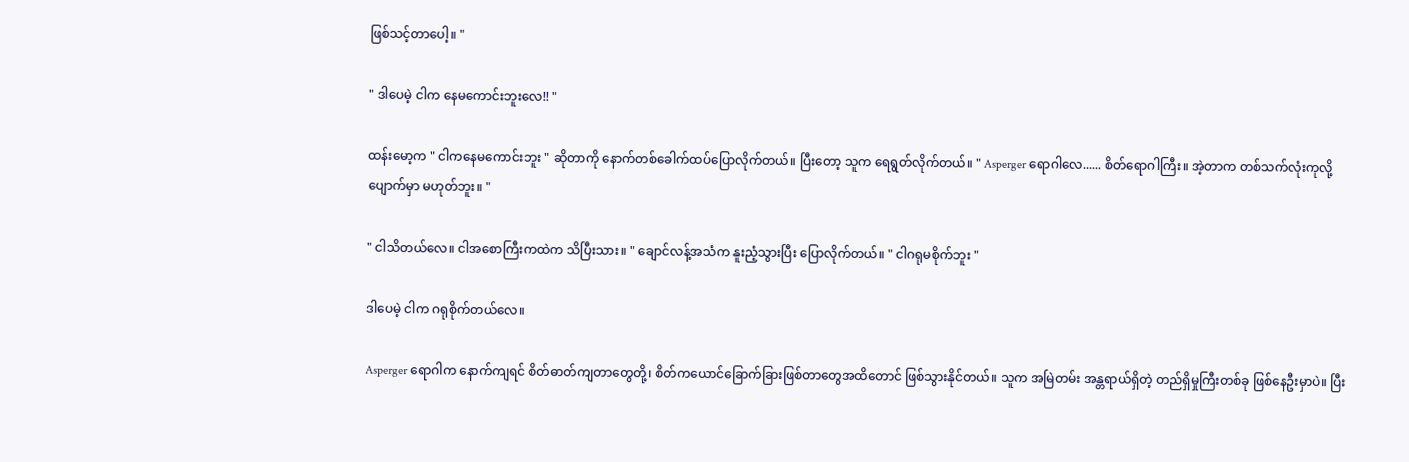ဖြစ်သင့်တာပေါ့။ "

" ဒါပေမဲ့ ငါက နေမကောင်းဘူးလေ!! "

ထန်းမော့က " ငါကနေမကောင်းဘူး " ဆိုတာကို နောက်တစ်ခေါက်ထပ်ပြောလိုက်တယ်။ ပြီးတော့ သူက ရေရွတ်လိုက်တယ်။ " Asperger ရောဂါလေ...... စိတ်ရောဂါကြီး။ အဲ့တာက တစ်သက်လုံးကုလို့ပျောက်မှာ မဟုတ်ဘူး။ "

" ငါသိတယ်လေ။ ငါအစောကြီးကထဲက သိပြီးသား။ " ချောင်လန့်အသံက နူးညံ့သွားပြီး ပြောလိုက်တယ်။ " ငါဂရုမစိုက်ဘူး "

ဒါပေမဲ့ ငါက ဂရုစိုက်တယ်လေ။

Asperger ရောဂါက နောက်ကျရင် စိတ်ဓာတ်ကျတာတွေတို့၊ စိတ်ကယောင်ခြောက်ခြားဖြစ်တာတွေအထိတောင် ဖြစ်သွားနိုင်တယ်။ သူက အမြဲတမ်း အန္တရာယ်ရှိတဲ့ တည်ရှိမှုကြီးတစ်ခု ဖြစ်နေဦးမှာပဲ။ ပြီး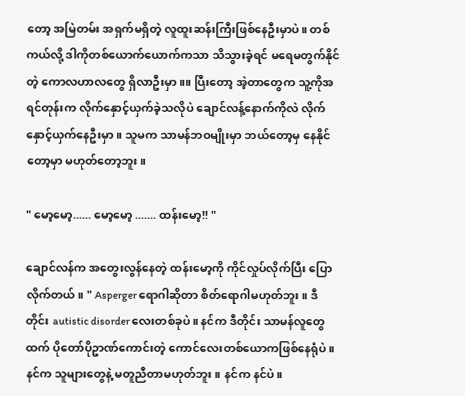တော့ အမြဲတမ်း အရှက်မရှိတဲ့ လူထူးဆန်းကြီးဖြစ်နေဦးမှာပဲ။ တစ်ကယ်လို့ ဒါကိုတစ်ယောက်ယောက်ကသာ သိသွားခဲ့ရင် မရေမတွက်နိုင်တဲ့ ကောလဟာလတွေ ရှိလာဦးမှာ။။ ပြီးတော့ အဲ့တာတွေက သူ့ကိုအရင်တုန်းက လိုက်နှောင့်ယှက်ခဲ့သလိုပဲ ချောင်လန့်နောက်ကိုလဲ လိုက်နှောင့်ယှက်နေဦးမှာ။ သူမက သာမန်ဘဝမျိုးမှာ ဘယ်တော့မှ နေနိုင်တော့မှာ မဟုတ်တော့ဘူး။

" မော့မော့...... မော့မော့ ....... ထန်းမော့!! "

ချောင်လန်က အတွေးလွန်နေတဲ့ ထန်းမော့ကို ကိုင်လှုပ်လိုက်ပြီး ပြောလိုက်တယ်။ " Asperger ရောဂါဆိုတာ စိတ်ရောဂါမဟုတ်ဘူး။ ဒီတိုင်း autistic disorder လေးတစ်ခုပဲ။ နင်က ဒီတိုင်း သာမန်လူတွေထက် ပိုတော်ပိုဥာဏ်ကောင်းတဲ့ ကောင်လေးတစ်ယောကဖြစ်နေရုံပဲ။ နင်က သူများတွေနဲ့ မတူညီတာမဟုတ်ဘူး။ နင်က နင်ပဲ။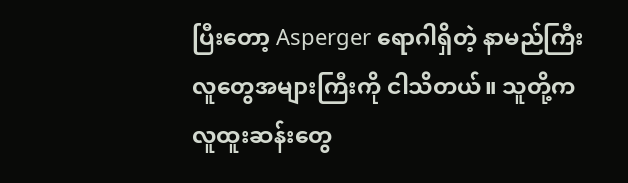ပြီးတော့ Asperger ရောဂါရှိတဲ့ နာမည်ကြီးလူတွေအများကြီးကို ငါသိတယ်။ သူတို့က လူထူးဆန်းတွေ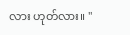လား ဟုတ်လား။ "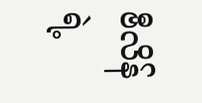ဗီလိန်ရဲ့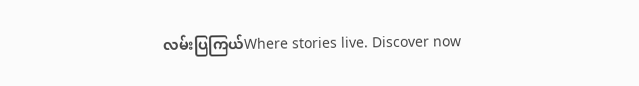လမ်းပြကြယ်Where stories live. Discover now